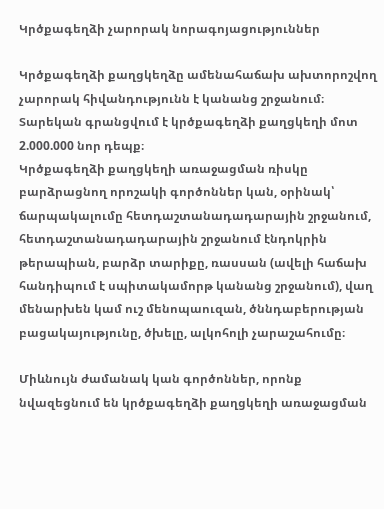Կրծքագեղձի չարորակ նորագոյացություններ

Կրծքագեղձի քաղցկեղձը ամենահաճախ ախտորոշվող չարորակ հիվանդությունն է կանանց շրջանում։ Տարեկան գրանցվում է կրծքագեղձի քաղցկեղի մոտ 2.000.000 նոր դեպք։
Կրծքագեղձի քաղցկեղի առաջացման ռիսկը բարձրացնող որոշակի գործոններ կան, օրինակ՝ ճարպակալումը հետդաշտանադադարային շրջանում, հետդաշտանադադարային շրջանում էնդոկրին թերապիան, բարձր տարիքը, ռասսան (ավելի հաճախ հանդիպում է սպիտակամորթ կանանց շրջանում), վաղ մենարխեն կամ ուշ մենոպաուզան, ծննդաբերության բացակայությունը, ծխելը, ալկոհոլի չարաշահումը։

Միևնույն ժամանակ կան գործոններ, որոնք նվազեցնում են կրծքագեղձի քաղցկեղի առաջացման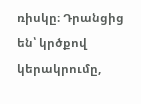ռիսկը։ Դրանցից են՝ կրծքով կերակրումը,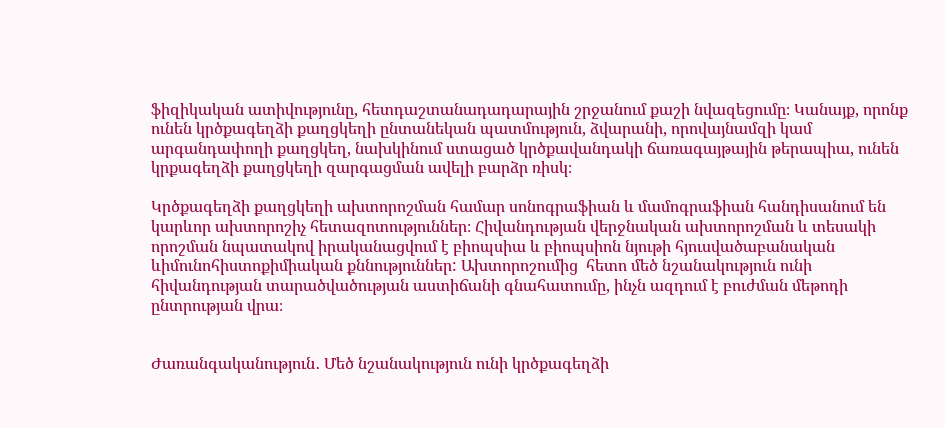ֆիզիկական ատիվությունը, հետդաշտանադադարային շրջանում քաշի նվազեցումը։ Կանայք, որոնք ունեն կրծքագեղձի քաղցկեղի ընտանեկան պատմություն, ձվարանի, որովայնամզի կամ արգանդափողի քաղցկեղ, նախկինում ստացած կրծքավանդակի ճառագայթային թերապիա, ունեն կրքագեղձի քաղցկեղի զարգացման ավելի բարձր ռիսկ։

Կրծքագեղձի քաղցկեղի ախտորոշման համար սոնոգրաֆիան և մամոգրաֆիան հանդիսանում են կարևոր ախտորոշիչ հետազոտություններ։ Հիվանդության վերջնական ախտորոշման և տեսակի որոշման նպատակով իրականացվում է բիոպսիա և բիոպսիոն նյութի հյուսվածաբանական ևիմունոհիստոքիմիական քննություններ: Ախտորոշումից  հետո մեծ նշանակություն ունի հիվանդության տարածվածության աստիճանի գնահատումը, ինչն ազդում է բուժման մեթոդի ընտրության վրա։


Ժառանգականություն․ Մեծ նշանակություն ունի կրծքագեղձի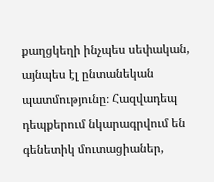քաղցկեղի ինչպես սեփական, այնպես էլ ընտանեկան պատմությունը։ Հազվադեպ դեպքերում նկարագրվում են գենետիկ մուտացիաներ,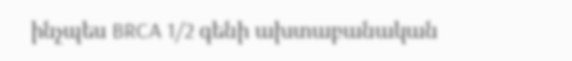ինչպես BRCA 1/2 գենի ախտաբանական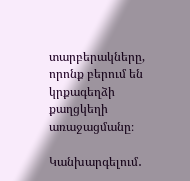տարբերակները, որոնք բերում են կրքագեղձի քաղցկեղի առաջացմանը։

Կանխարգելում․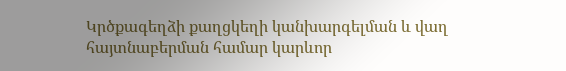Կրծքագեղձի քաղցկեղի կանխարգելման և վաղ հայտնաբերման համար կարևոր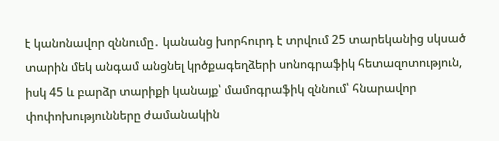է կանոնավոր զննումը․ կանանց խորհուրդ է տրվում 25 տարեկանից սկսած տարին մեկ անգամ անցնել կրծքագեղձերի սոնոգրաֆիկ հետազոտություն, իսկ 45 և բարձր տարիքի կանայք՝ մամոգրաֆիկ զննում՝ հնարավոր փոփոխությունները ժամանակին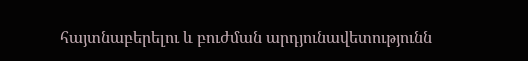հայտնաբերելու և բուժման արդյունավետությունն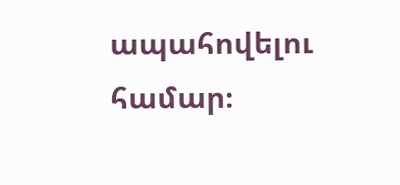ապահովելու համար։